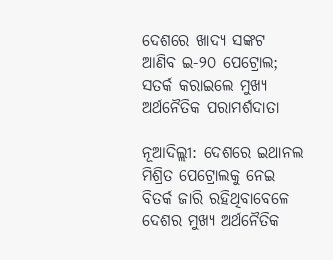ଦେଶରେ ଖାଦ୍ୟ ସଙ୍କଟ  ଆଣିବ ଇ-୨୦ ପେଟ୍ରୋଲ; ସତର୍କ କରାଇଲେ ମୁଖ୍ୟ ଅର୍ଥନୈତିକ ପରାମର୍ଶଦାତା

ନୂଆଦିଲ୍ଲୀ: ଦେଶରେ ଇଥାନଲ ମିଶ୍ରିତ ପେଟ୍ରୋଲକୁ ନେଇ ବିତର୍କ ଜାରି ରହିଥିବାବେଳେ ଦେଶର ମୁଖ୍ୟ ଅର୍ଥନୈତିକ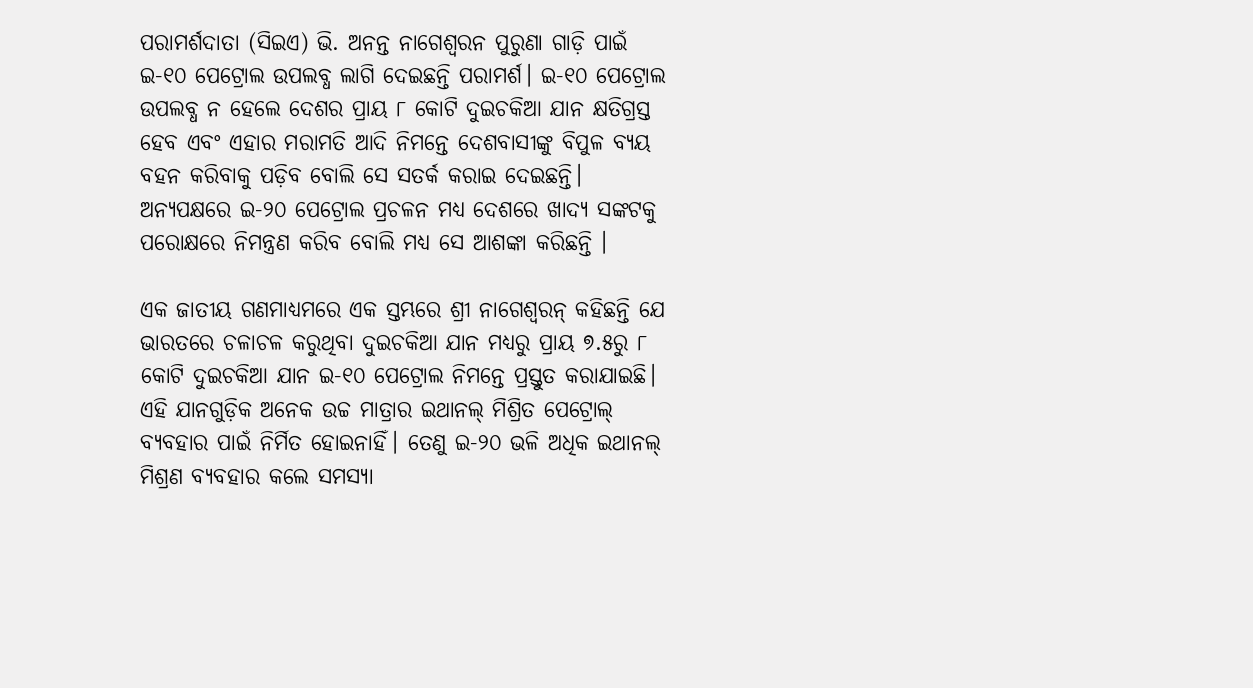ପରାମର୍ଶଦାତା (ସିଇଏ) ଭି. ଅନନ୍ତ ନାଗେଶ୍ୱରନ ପୁରୁଣା ଗାଡ଼ି ପାଇଁ ଇ-୧୦ ପେଟ୍ରୋଲ ଉପଲବ୍ଧ ଲାଗି ଦେଇଛନ୍ତି ପରାମର୍ଶ। ଇ-୧୦ ପେଟ୍ରୋଲ ଉପଲବ୍ଧ ନ ହେଲେ ଦେଶର ପ୍ରାୟ ୮ କୋଟି ଦୁଇଚକିଆ ଯାନ କ୍ଷତିଗ୍ରସ୍ତ ହେବ ଏବଂ ଏହାର ମରାମତି ଆଦି ନିମନ୍ତେ ଦେଶବାସୀଙ୍କୁ ବିପୁଳ ବ୍ୟୟ ବହନ କରିବାକୁ ପଡ଼ିବ ବୋଲି ସେ ସତର୍କ କରାଇ ଦେଇଛନ୍ତି। ଅନ୍ୟପକ୍ଷରେ ଇ-୨୦ ପେଟ୍ରୋଲ ପ୍ରଚଳନ ମଧ୍ୟ ଦେଶରେ ଖାଦ୍ୟ ସଙ୍କଟକୁ ପରୋକ୍ଷରେ ନିମନ୍ତ୍ରଣ କରିବ ବୋଲି ମଧ୍ୟ ସେ ଆଶଙ୍କା କରିଛନ୍ତି ।

ଏକ ଜାତୀୟ ଗଣମାଧ୍ୟମରେ ଏକ ସ୍ତମ୍ଭରେ ଶ୍ରୀ ନାଗେଶ୍ୱରନ୍‌ କହିଛନ୍ତି ଯେ ଭାରତରେ ଚଳାଚଳ କରୁଥିବା ଦୁଇଚକିଆ ଯାନ ମଧ୍ୟରୁ ପ୍ରାୟ ୭.୫ରୁ ୮ କୋଟି ଦୁଇଚକିଆ ଯାନ ଇ-୧୦ ପେଟ୍ରୋଲ ନିମନ୍ତେ ପ୍ରସ୍ତୁତ କରାଯାଇଛି। ଏହି ଯାନଗୁଡ଼ିକ ଅନେକ ଉଚ୍ଚ ମାତ୍ରାର ଇଥାନଲ୍‌ ମିଶ୍ରିତ ପେଟ୍ରୋଲ୍‌ ବ୍ୟବହାର ପାଇଁ ନିର୍ମିତ ହୋଇନାହିଁ। ତେଣୁ ଇ-୨୦ ଭଳି ଅଧିକ ଇଥାନଲ୍‌ ମିଶ୍ରଣ ବ୍ୟବହାର କଲେ ସମସ୍ୟା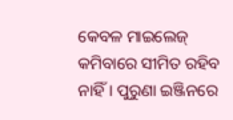କେବଳ ମାଇଲେଜ୍‌ କମିବାରେ ସୀମିତ ରହିବ ନାହିଁ। ପୁରୁଣା ଇଞ୍ଜିନରେ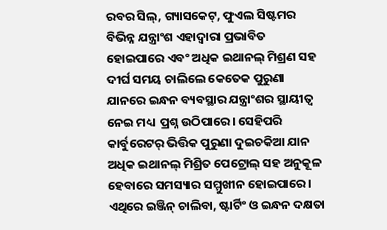ରବର ସିଲ୍‌, ଗ୍ୟାସକେଟ୍‌, ଫୁଏଲ ସିଷ୍ଟମର ବିଭିନ୍ନ ଯନ୍ତ୍ରାଂଶ ଏହାଦ୍ୱାରା ପ୍ରଭାବିତ ହୋଇପାରେ ଏବଂ ଅଧିକ ଇଥାନଲ୍‌ ମିଶ୍ରଣ ସହ ଦୀର୍ଘ ସମୟ ଚାଲିଲେ କେତେକ ପୁରୁଣା ଯାନରେ ଇନ୍ଧନ ବ୍ୟବସ୍ଥାର ଯନ୍ତ୍ରାଂଶର ସ୍ଥାୟୀତ୍ୱ  ନେଇ ମଧ୍ୟ  ପ୍ରଶ୍ନ ଉଠିପାରେ। ସେହିପରି କାର୍ବୁରେଟର୍‌ ଭିତ୍ତିକ ପୁରୁଣା ଦୁଇଚକିଆ ଯାନ ଅଧିକ ଇଥାନଲ୍‌ ମିଶ୍ରିତ ପେଟ୍ରୋଲ୍‌ ସହ ଅନୁକୂଳ ହେବାରେ ସମସ୍ୟାର ସମ୍ମୁଖୀନ ହୋଇପାରେ। ଏଥିରେ ଇଞ୍ଜିନ୍‌ ଚାଲିବା, ଷ୍ଟାର୍ଟିଂ ଓ ଇନ୍ଧନ ଦକ୍ଷତା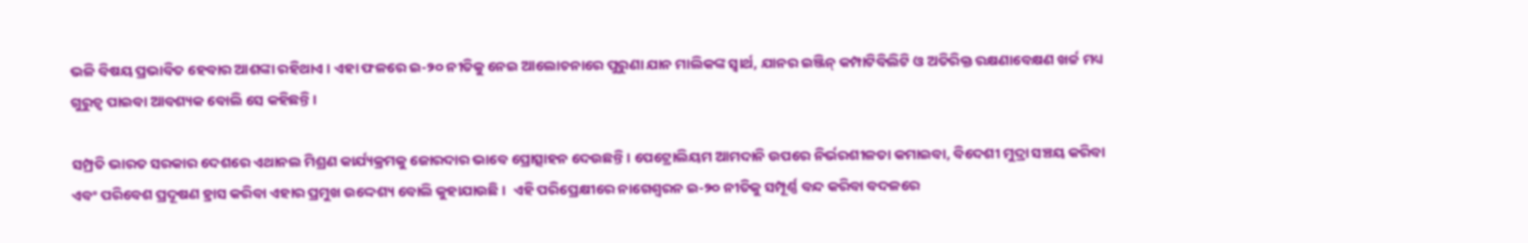ଭଳି ବିଷୟ ପ୍ରଭାବିତ ହେବାର ଆଶଙ୍କା ରହିଥାଏ । ଏହା ଫଳରେ ଇ-୨୦ ନୀତିକୁ ନେଇ ଆଲୋଚନାରେ ପୁରୁଣା ଯାନ ମାଲିକଙ୍କ ସ୍ୱାର୍ଥ, ଯାନର ଇଞ୍ଜିନ୍‌ କମ୍ପାଟିବିଲିଟି ଓ ଅତିରିକ୍ତ ରକ୍ଷଣାବେକ୍ଷଣ ଖର୍ଚ୍ଚ ମଧ୍ୟ ଗୁରୁତ୍ୱ ପାଇବା ଆବଶ୍ୟକ ବୋଲି ସେ କହିଛନ୍ତି ।

ସମ୍ପ୍ରତି ଭାରତ ସରକାର ଦେଶରେ ଏଥାନଲ ମିଶ୍ରଣ କାର୍ଯ୍ୟକ୍ରମକୁ ଜୋରଦାର ଭାବେ ପ୍ରୋତ୍ସାହନ ଦେଉଛନ୍ତି। ପେଟ୍ରୋଲିୟମ ଆମଦାନି ଉପରେ ନିର୍ଭରଶୀଳତା କମାଇବା, ବିଦେଶୀ ମୁଦ୍ରା ସଞ୍ଚୟ କରିବା ଏବଂ ପରିବେଶ ପ୍ରଦୂଷଣ ହ୍ରାସ କରିବା ଏହାର ପ୍ରମୁଖ ଉଦ୍ଦେଶ୍ୟ ବୋଲି କୁହାଯାଉଛି ।  ଏହି ପରିପ୍ରେକ୍ଷୀରେ ନାଗେଶ୍ୱରନ ଇ-୨୦ ନୀତିକୁ ସମ୍ପୂର୍ଣ୍ଣ ବନ୍ଦ କରିବା ବଦଳରେ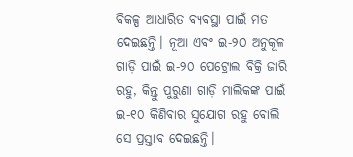ବିକଳ୍ପ ଆଧାରିତ ବ୍ୟବସ୍ଥା ପାଇଁ ମତ ଦେଇଛନ୍ତି। ନୂଆ ଏବଂ ଇ-୨୦ ଅନୁକୂଳ ଗାଡ଼ି ପାଇଁ ଇ-୨୦ ପେଟ୍ରୋଲ ବିକ୍ରି ଜାରି ରହୁ, କିନ୍ତୁ ପୁରୁଣା ଗାଡ଼ି ମାଲିକଙ୍କ ପାଇଁ ଇ-୧୦ କିଣିବାର ସୁଯୋଗ ରହୁ ବୋଲି ସେ ପ୍ରସ୍ତାବ ଦେଇଛନ୍ତି।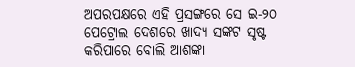ଅପରପକ୍ଷରେ ଏହି ପ୍ରସଙ୍ଗରେ ସେ ଇ-୨୦ ପେଟ୍ରୋଲ ଦେଶରେ ଖାଦ୍ୟ ସଙ୍କଟ ସୃଷ୍ଟ କରିପାରେ ବୋଲି ଆଶଙ୍କା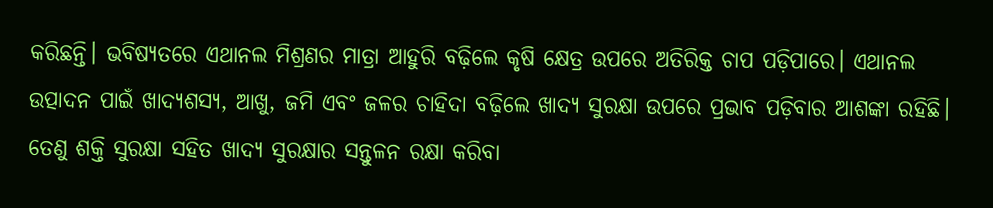କରିଛନ୍ତି। ଭବିଷ୍ୟତରେ ଏଥାନଲ ମିଶ୍ରଣର ମାତ୍ରା ଆହୁରି ବଢ଼ିଲେ କୃଷି କ୍ଷେତ୍ର ଉପରେ ଅତିରିକ୍ତ ଚାପ ପଡ଼ିପାରେ। ଏଥାନଲ ଉତ୍ପାଦନ ପାଇଁ ଖାଦ୍ୟଶସ୍ୟ, ଆଖୁ, ଜମି ଏବଂ ଜଳର ଚାହିଦା ବଢ଼ିଲେ ଖାଦ୍ୟ ସୁରକ୍ଷା ଉପରେ ପ୍ରଭାବ ପଡ଼ିବାର ଆଶଙ୍କା ରହିଛି। ତେଣୁ ଶକ୍ତି ସୁରକ୍ଷା ସହିତ ଖାଦ୍ୟ ସୁରକ୍ଷାର ସନ୍ତୁଳନ ରକ୍ଷା କରିବା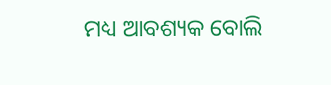ମଧ୍ୟ ଆବଶ୍ୟକ ବୋଲି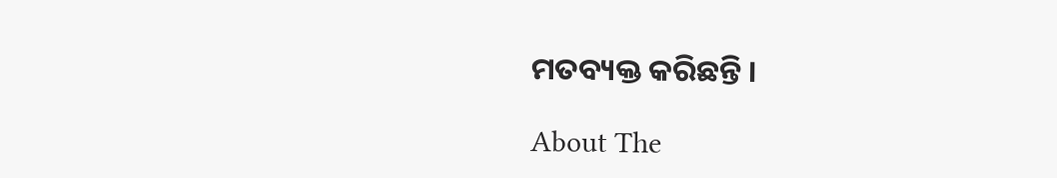ମତବ୍ୟକ୍ତ କରିଛନ୍ତି ।

About The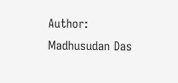Author: Madhusudan Das